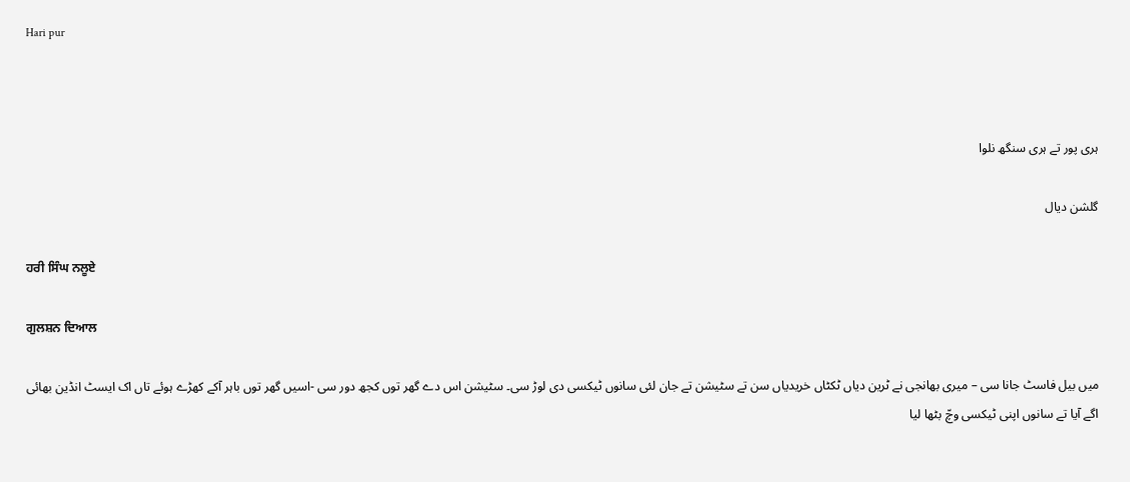Hari pur



ہری پور تے ہری سنگھ نلوا

گلشن دیال

ਹਰੀ ਸਿੰਘ ਨਲੂਏ

ਗੁਲਸ਼ਨ ਦਿਆਲ

میں بیل فاسٹ جانا سی – میری بھانجی نے ٹرین دیاں ٹکٹاں خریدیاں سن تے سٹیشن تے جان لئی سانوں ٹیکسی دی لوڑ سی۔ سٹیشن اس دے گھر توں کجھ دور سی -اسیں گھر توں باہر آکے کھڑے ہوئے تاں اک ایسٹ انڈین بھائی اگے آیا تے سانوں اپنی ٹیکسی وچّ بٹھا لیا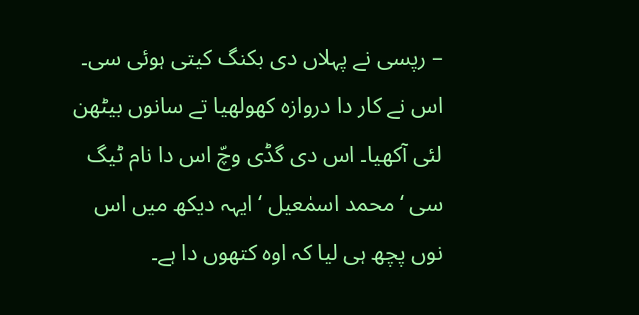– رپسی نے پہلاں دی بکنگ کیتی ہوئی سی۔ اس نے کار دا دروازہ کھولھیا تے سانوں بیٹھن لئی آکھیا۔ اس دی گڈی وچّ اس دا نام ٹیگ سی ‘محمد اسمٰعیل ‘ ایہہ دیکھ میں اس نوں پچھ ہی لیا کہ اوہ کتھوں دا ہے۔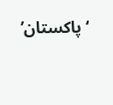‘پاکستان’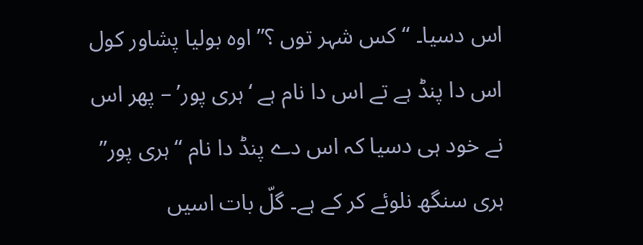اس دسیا۔ “کس شہر توں ؟” اوہ بولیا پشاور کول اس دا پنڈ ہے تے اس دا نام ہے ‘ہری پور’ – پھر اس نے خود ہی دسیا کہ اس دے پنڈ دا نام “ہری پور” ہری سنگھ نلوئے کر کے ہے۔ گلّ بات اسیں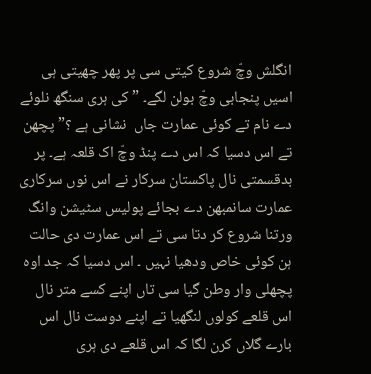انگلش وچّ شروع کیتی سی پر پھر چھیتی ہی اسیں پنجابی وچّ بولن لگے۔ ” کی ہری سنگھ نلوئے دے نام تے کوئی عمارت جاں  نشانی ہے ؟” پچھن تے اس دسیا کہ اس دے پنڈ وچّ اک قلعہ ہے۔ پر بدقسمتی نال پاکستان سرکار نے اس نوں سرکاری عمارت سانمبھن دے بجائے پولیس سٹیشن وانگ ورتنا شروع کر دتا سی تے اس عمارت دی حالت ہن کوئی خاص ودھیا نہیں ۔ اس دسیا کہ جد اوہ پچھلی وار وطن گیا سی تاں اپنے کسے متر نال اس قلعے کولوں لنگھیا تے اپنے دوست نال اس بارے گلاں کرن لگا کہ اس قلعے دی ہری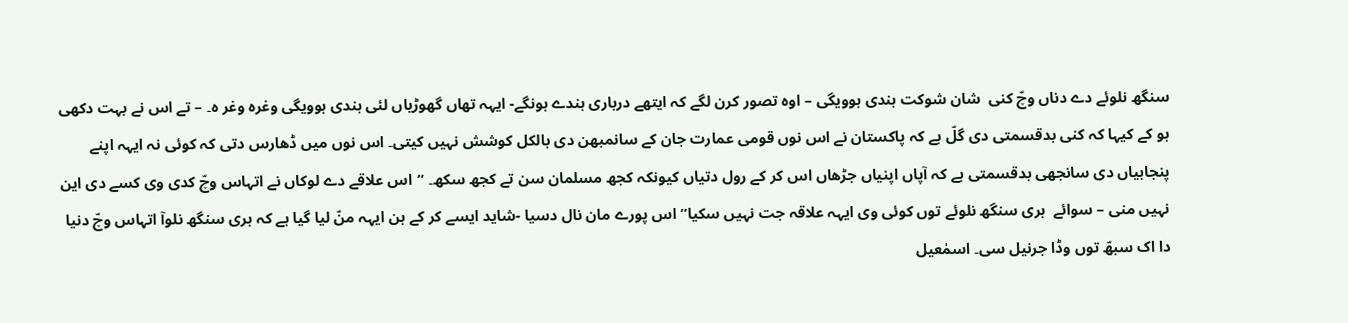سنگھ نلوئے دے دناں وچّ کنی  شان شوکت ہندی ہوویگی – اوہ تصور کرن لگے کہ ایتھے درباری ہندے ہونگے- ایہہ تھاں گھوڑیاں لئی ہندی ہوویگی وغرہ وغر ہ۔ – تے اس نے بہت دکھی ہو کے کیہا کہ کنی بدقسمتی دی گلّ ہے کہ پاکستان نے اس نوں قومی عمارت جان کے سانمبھن دی بالکل کوشش نہیں کیتی۔ اس نوں میں ڈھارس دتی کہ کوئی نہ ایہہ اپنے پنجابیاں دی سانجھی بدقسمتی ہے کہ آپاں اپنیاں جڑھاں اس کر کے رول دتیاں کیونکہ کجھ مسلمان سن تے کجھ سکھ۔ “اس علاقے دے لوکاں نے اتہاس وچّ کدی وی کسے دی این نہیں منی – سوائے  ہری سنگھ نلوئے توں کوئی وی ایہہ علاقہ جت نہیں سکیا” اس پورے مان نال دسیا -شاید ایسے کر کے ہن ایہہ منّ لیا گیا ہے کہ ہری سنگھ نلوآ اتہاس وچّ دنیا دا اک سبھّ توں وڈا جرنیل سی۔ اسمٰعیل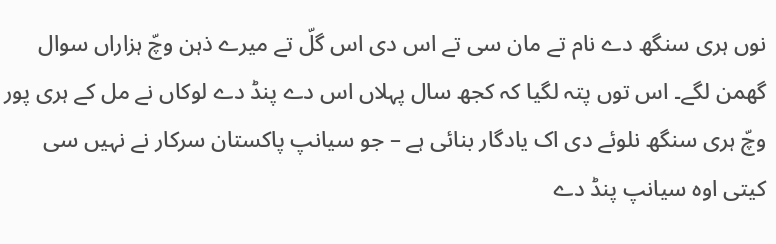نوں ہری سنگھ دے نام تے مان سی تے اس دی اس گلّ تے میرے ذہن وچّ ہزاراں سوال گھمن لگے۔ اس توں پتہ لگیا کہ کجھ سال پہلاں اس دے پنڈ دے لوکاں نے مل کے ہری پور وچّ ہری سنگھ نلوئے دی اک یادگار بنائی ہے – جو سیانپ پاکستان سرکار نے نہیں سی کیتی اوہ سیانپ پنڈ دے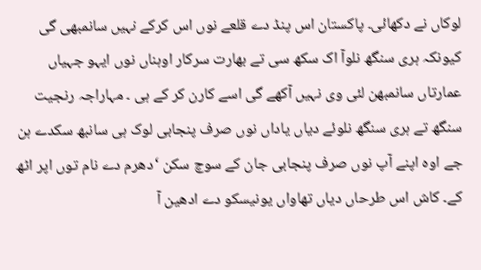لوکاں نے دکھائی۔ پاکستان اس پنڈ دے قلعے نوں اس کرکے نہیں سانمبھی گی کیونکہ ہری سنگھ نلوآ اک سکھ سی تے بھارت سرکار اوہناں نوں ایہو جہیاں عمارتاں سانمبھن لئی وی نہیں آکھے گی اسے کارن کر کے ہی ۔ مہاراجہ رنجیت سنگھ تے ہری سنگھ نلوئے دیاں یاداں نوں صرف پنجابی لوک ہی سانبھ سکدے ہن جے اوہ اپنے آپ نوں صرف پنجابی جان کے سوچ سکن ‘دھرم دے نام توں اپر اٹھ کے۔ کاش اس طرحاں دیاں تھاواں یونیسکو دے ادھین آ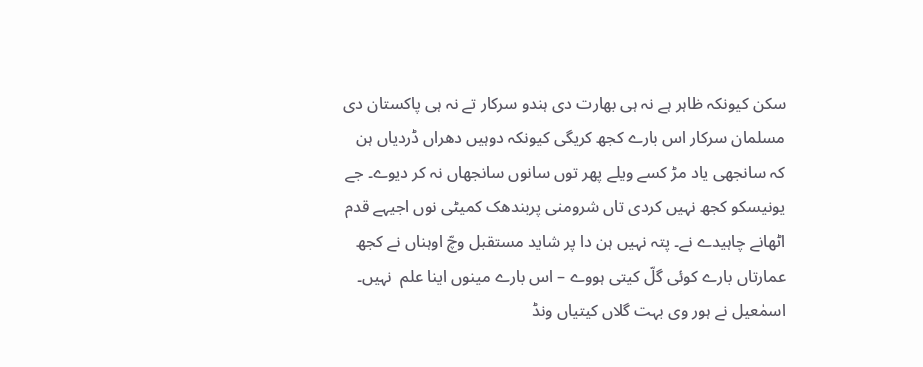سکن کیونکہ ظاہر ہے نہ ہی بھارت دی ہندو سرکار تے نہ ہی پاکستان دی مسلمان سرکار اس بارے کجھ کریگی کیونکہ دوہیں دھراں ڈردیاں ہن کہ سانجھی یاد مڑ کسے ویلے پھر توں سانوں سانجھاں نہ کر دیوے۔ جے یونیسکو کجھ نہیں کردی تاں شرومنی پربندھک کمیٹی نوں اجیہے قدم اٹھانے چاہیدے نے۔ پتہ نہیں ہن دا پر شاید مستقبل وچّ اوہناں نے کجھ عمارتاں بارے کوئی گلّ کیتی ہووے – اس بارے مینوں اینا علم  نہیں۔ اسمٰعیل نے ہور وی بہت گلاں کیتیاں ونڈ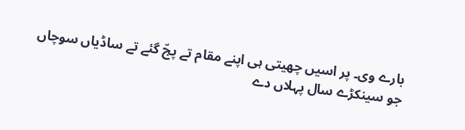بارے وی۔ پر اسیں چھیتی ہی اپنے مقام تے پجّ گئے تے ساڈیاں سوچاں جو سینکڑے سال پہلاں دے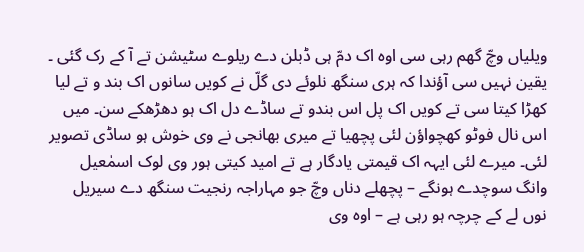ویلیاں وچّ گھم رہی سی اوہ اک دمّ ہی ڈبلن دے ریلوے سٹیشن تے آ کے رک گئی ۔ یقین نہیں سی آؤندا کہ ہری سنگھ نلوئے دی گلّ نے کویں سانوں اک بند و تے لیا کھڑا کیتا سی تے کویں اک پل اس بندو تے ساڈے دل اک ہو دھڑھکے سن۔ میں اس نال فوٹو کھچواؤن لئی پچھیا تے میری بھانجی نے وی خوش ہو ساڈی تصویر لئی۔ میرے لئی ایہہ اک قیمتی یادگار ہے تے امید کیتی ہور وی لوک اسمٰعیل وانگ سوچدے ہونگے – پچھلے دناں وچّ جو مہاراجہ رنجیت سنگھ دے سیریل نوں لے کے چرچہ ہو رہی ہے – اوہ وی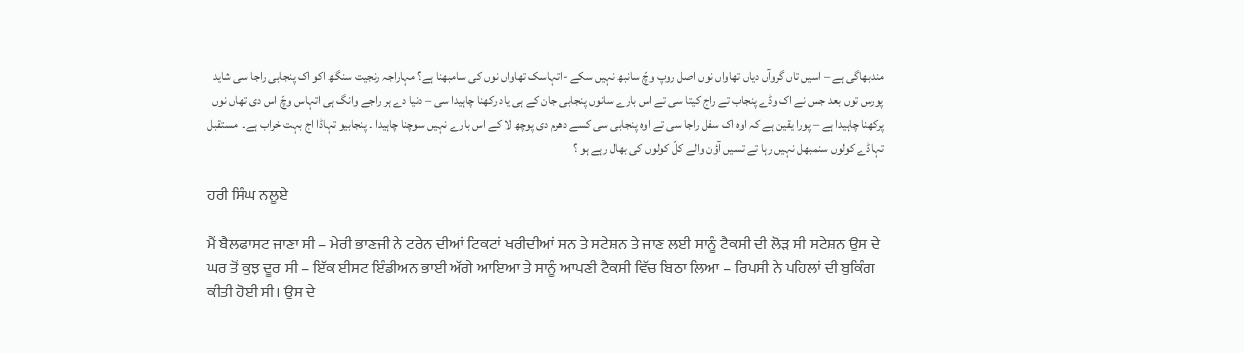مندبھاگی ہے – اسیں تاں گروآں دیاں تھاواں نوں اصل روپ وچّ سانبھ نہیں سکے -اتہاسک تھاواں نوں کی سامبھنا ہے؟ مہاراجہ رنجیت سنگھ اکو اک پنجابی راجا سی شاید پورس توں بعد جس نے اک وڈے پنجاب تے راج کیتا سی تے اس بارے سانوں پنجابی جان کے ہی یاد رکھنا چاہیدا سی – دنیا دے ہر راجے وانگ ہی اتہاس وچّ اس دی تھاں نوں پرکھنا چاہیدا ہے – پورا یقین ہے کہ اوہ اک سفل راجا سی تے اوہ پنجابی سی کسے دھرم دی پوچھ لا کے اس بارے نہیں سوچنا چاہیدا ۔ پنجابیو تہاڈا اج بہت خراب ہے۔  مستقبل  تہاڈے کولوں سنمبھل نہیں رہا تے تسیں آؤن والے کلّ کولوں کی بھال رہے ہو ؟

ਹਰੀ ਸਿੰਘ ਨਲੂਏ

ਮੈਂ ਬੈਲਫਾਸਟ ਜਾਣਾ ਸੀ – ਮੇਰੀ ਭਾਣਜੀ ਨੇ ਟਰੇਨ ਦੀਆਂ ਟਿਕਟਾਂ ਖਰੀਦੀਆਂ ਸਨ ਤੇ ਸਟੇਸ਼ਨ ਤੇ ਜਾਣ ਲਈ ਸਾਨੂੰ ਟੈਕਸੀ ਦੀ ਲੋੜ ਸੀ ਸਟੇਸ਼ਨ ਉਸ ਦੇ ਘਰ ਤੋਂ ਕੁਝ ਦੂਰ ਸੀ – ਇੱਕ ਈਸਟ ਇੰਡੀਅਨ ਭਾਈ ਅੱਗੇ ਆਇਆ ਤੇ ਸਾਨੂੰ ਆਪਣੀ ਟੈਕਸੀ ਵਿੱਚ ਬਿਠਾ ਲਿਆ – ਰਿਪਸੀ ਨੇ ਪਹਿਲਾਂ ਦੀ ਬੁਕਿੰਗ ਕੀਤੀ ਹੋਈ ਸੀ। ਉਸ ਦੇ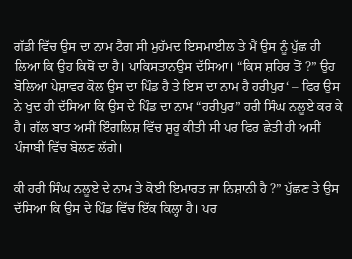ਗੱਡੀ ਵਿੱਚ ਉਸ ਦਾ ਨਾਮ ਟੈਗ ਸੀ ਮੁਹੱਮਦ ਇਸਮਾਈਲ ਤੇ ਮੈਂ ਉਸ ਨੂੰ ਪੁੱਛ ਹੀ ਲਿਆ ਕਿ ਉਹ ਕਿਥੋਂ ਦਾ ਹੈ। ਪਾਕਿਸਤਾਨਉਸ ਦੱਸਿਆ। “ਕਿਸ ਸ਼ਹਿਰ ਤੋਂ ?” ਉਹ ਬੋਲਿਆ ਪੇਸ਼ਾਵਰ ਕੋਲ ਉਸ ਦਾ ਪਿੰਡ ਹੈ ਤੇ ਇਸ ਦਾ ਨਾਮ ਹੈ ਹਰੀਪੁਰ‘ – ਫਿਰ ਉਸ ਨੇ ਖੁਦ ਹੀ ਦੱਸਿਆ ਕਿ ਉਸ ਦੇ ਪਿੰਡ ਦਾ ਨਾਮ “ਹਰੀਪੁਰ” ਹਰੀ ਸਿੰਘ ਨਲੂਏ ਕਰ ਕੇ ਹੈ। ਗੱਲ ਬਾਤ ਅਸੀਂ ਇੰਗਲਿਸ਼ ਵਿੱਚ ਸ਼ੁਰੂ ਕੀਤੀ ਸੀ ਪਰ ਫਿਰ ਛੇਤੀ ਹੀ ਅਸੀਂ ਪੰਜਾਬੀ ਵਿੱਚ ਬੋਲਣ ਲੱਗੇ।

ਕੀ ਹਰੀ ਸਿੰਘ ਨਲੂਏ ਦੇ ਨਾਮ ਤੇ ਕੋਈ ਇਮਾਰਤ ਜਾ ਨਿਸ਼ਾਨੀ ਹੈ ?” ਪੁੱਛਣ ਤੇ ਉਸ ਦੱਸਿਆ ਕਿ ਉਸ ਦੇ ਪਿੰਡ ਵਿੱਚ ਇੱਕ ਕਿਲ੍ਹਾ ਹੈ। ਪਰ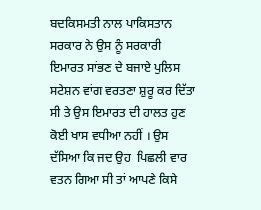ਬਦਕਿਸਮਤੀ ਨਾਲ ਪਾਕਿਸਤਾਨ ਸਰਕਾਰ ਨੇ ਉਸ ਨੂੰ ਸਰਕਾਰੀ ਇਮਾਰਤ ਸਾਂਭਣ ਦੇ ਬਜਾਏ ਪੁਲਿਸ ਸਟੇਸ਼ਨ ਵਾਂਗ ਵਰਤਣਾ ਸ਼ੁਰੂ ਕਰ ਦਿੱਤਾ ਸੀ ਤੇ ਉਸ ਇਮਾਰਤ ਦੀ ਹਾਲਤ ਹੁਣ ਕੋਈ ਖਾਸ ਵਧੀਆ ਨਹੀਂ । ਉਸ ਦੱਸਿਆ ਕਿ ਜਦ ਉਹ  ਪਿਛਲੀ ਵਾਰ ਵਤਨ ਗਿਆ ਸੀ ਤਾਂ ਆਪਣੇ ਕਿਸੇ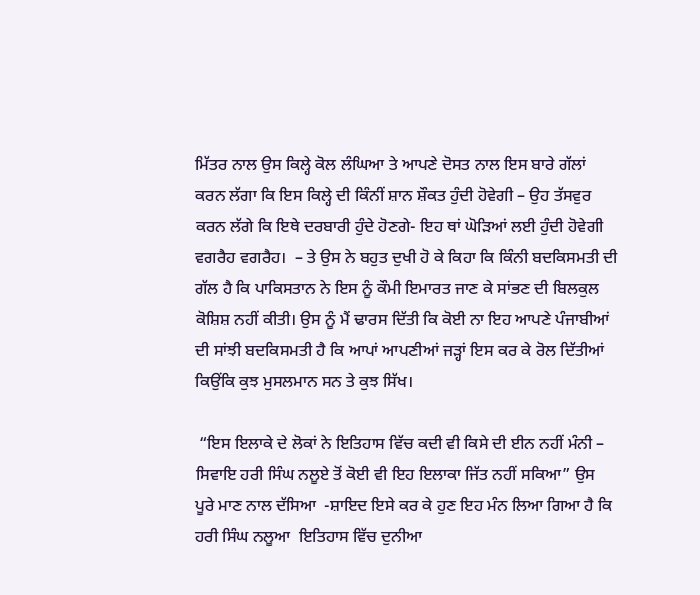ਮਿੱਤਰ ਨਾਲ ਉਸ ਕਿਲ੍ਹੇ ਕੋਲ ਲੰਘਿਆ ਤੇ ਆਪਣੇ ਦੋਸਤ ਨਾਲ ਇਸ ਬਾਰੇ ਗੱਲਾਂ ਕਰਨ ਲੱਗਾ ਕਿ ਇਸ ਕਿਲ੍ਹੇ ਦੀ ਕਿੰਨੀਂ ਸ਼ਾਨ ਸ਼ੌਕਤ ਹੁੰਦੀ ਹੋਵੇਗੀ – ਉਹ ਤੱਸਵੁਰ ਕਰਨ ਲੱਗੇ ਕਿ ਇਥੇ ਦਰਬਾਰੀ ਹੁੰਦੇ ਹੋਣਗੇ- ਇਹ ਥਾਂ ਘੋੜਿਆਂ ਲਈ ਹੁੰਦੀ ਹੋਵੇਗੀ ਵਗਰੈਹ ਵਗਰੈਹ।  – ਤੇ ਉਸ ਨੇ ਬਹੁਤ ਦੁਖੀ ਹੋ ਕੇ ਕਿਹਾ ਕਿ ਕਿੰਨੀ ਬਦਕਿਸਮਤੀ ਦੀ ਗੱਲ ਹੈ ਕਿ ਪਾਕਿਸਤਾਨ ਨੇ ਇਸ ਨੂੰ ਕੌਮੀ ਇਮਾਰਤ ਜਾਣ ਕੇ ਸਾਂਭਣ ਦੀ ਬਿਲਕੁਲ ਕੋਸ਼ਿਸ਼ ਨਹੀਂ ਕੀਤੀ। ਉਸ ਨੂੰ ਮੈਂ ਢਾਰਸ ਦਿੱਤੀ ਕਿ ਕੋਈ ਨਾ ਇਹ ਆਪਣੇ ਪੰਜਾਬੀਆਂ ਦੀ ਸਾਂਝੀ ਬਦਕਿਸਮਤੀ ਹੈ ਕਿ ਆਪਾਂ ਆਪਣੀਆਂ ਜੜ੍ਹਾਂ ਇਸ ਕਰ ਕੇ ਰੋਲ ਦਿੱਤੀਆਂ ਕਿਉਂਕਿ ਕੁਝ ਮੁਸਲਮਾਨ ਸਨ ਤੇ ਕੁਝ ਸਿੱਖ।

 “ਇਸ ਇਲਾਕੇ ਦੇ ਲੋਕਾਂ ਨੇ ਇਤਿਹਾਸ ਵਿੱਚ ਕਦੀ ਵੀ ਕਿਸੇ ਦੀ ਈਨ ਨਹੀਂ ਮੰਨੀ – ਸਿਵਾਇ ਹਰੀ ਸਿੰਘ ਨਲੂਏ ਤੋਂ ਕੋਈ ਵੀ ਇਹ ਇਲਾਕਾ ਜਿੱਤ ਨਹੀਂ ਸਕਿਆ” ਉਸ ਪੂਰੇ ਮਾਣ ਨਾਲ ਦੱਸਿਆ  -ਸ਼ਾਇਦ ਇਸੇ ਕਰ ਕੇ ਹੁਣ ਇਹ ਮੰਨ ਲਿਆ ਗਿਆ ਹੈ ਕਿ ਹਰੀ ਸਿੰਘ ਨਲੂਆ  ਇਤਿਹਾਸ ਵਿੱਚ ਦੁਨੀਆ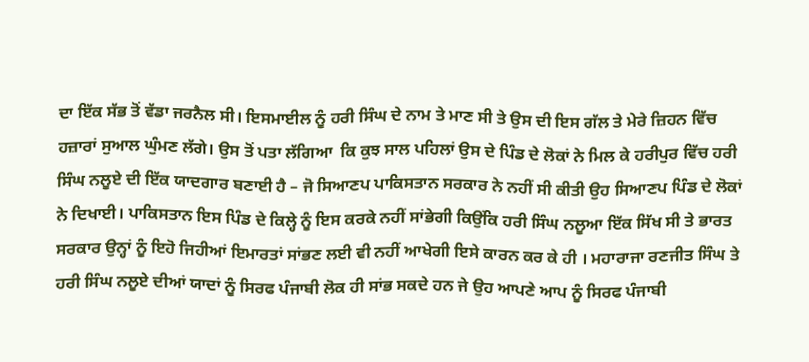ਦਾ ਇੱਕ ਸੱਭ ਤੋਂ ਵੱਡਾ ਜਰਨੈਲ ਸੀ। ਇਸਮਾਈਲ ਨੂੰ ਹਰੀ ਸਿੰਘ ਦੇ ਨਾਮ ਤੇ ਮਾਣ ਸੀ ਤੇ ਉਸ ਦੀ ਇਸ ਗੱਲ ਤੇ ਮੇਰੇ ਜ਼ਿਹਨ ਵਿੱਚ ਹਜ਼ਾਰਾਂ ਸੁਆਲ ਘੁੰਮਣ ਲੱਗੇ। ਉਸ ਤੋਂ ਪਤਾ ਲੱਗਿਆ  ਕਿ ਕੁਝ ਸਾਲ ਪਹਿਲਾਂ ਉਸ ਦੇ ਪਿੰਡ ਦੇ ਲੋਕਾਂ ਨੇ ਮਿਲ ਕੇ ਹਰੀਪੁਰ ਵਿੱਚ ਹਰੀ ਸਿੰਘ ਨਲੂਏ ਦੀ ਇੱਕ ਯਾਦਗਾਰ ਬਣਾਈ ਹੈ – ਜੋ ਸਿਆਣਪ ਪਾਕਿਸਤਾਨ ਸਰਕਾਰ ਨੇ ਨਹੀਂ ਸੀ ਕੀਤੀ ਉਹ ਸਿਆਣਪ ਪਿੰਡ ਦੇ ਲੋਕਾਂ ਨੇ ਦਿਖਾਈ। ਪਾਕਿਸਤਾਨ ਇਸ ਪਿੰਡ ਦੇ ਕਿਲ੍ਹੇ ਨੂੰ ਇਸ ਕਰਕੇ ਨਹੀਂ ਸਾਂਭੇਗੀ ਕਿਉਂਕਿ ਹਰੀ ਸਿੰਘ ਨਲੂਆ ਇੱਕ ਸਿੱਖ ਸੀ ਤੇ ਭਾਰਤ ਸਰਕਾਰ ਉਨ੍ਹਾਂ ਨੂੰ ਇਹੋ ਜਿਹੀਆਂ ਇਮਾਰਤਾਂ ਸਾਂਭਣ ਲਈ ਵੀ ਨਹੀਂ ਆਖੇਗੀ ਇਸੇ ਕਾਰਨ ਕਰ ਕੇ ਹੀ । ਮਹਾਰਾਜਾ ਰਣਜੀਤ ਸਿੰਘ ਤੇ ਹਰੀ ਸਿੰਘ ਨਲੂਏ ਦੀਆਂ ਯਾਦਾਂ ਨੂੰ ਸਿਰਫ ਪੰਜਾਬੀ ਲੋਕ ਹੀ ਸਾਂਭ ਸਕਦੇ ਹਨ ਜੇ ਉਹ ਆਪਣੇ ਆਪ ਨੂੰ ਸਿਰਫ ਪੰਜਾਬੀ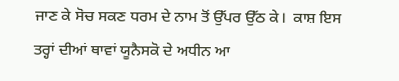ਜਾਣ ਕੇ ਸੋਚ ਸਕਣ ਧਰਮ ਦੇ ਨਾਮ ਤੋਂ ਉੱਪਰ ਉੱਠ ਕੇ।  ਕਾਸ਼ ਇਸ ਤਰ੍ਹਾਂ ਦੀਆਂ ਥਾਵਾਂ ਯੂਨੈਸਕੋ ਦੇ ਅਧੀਨ ਆ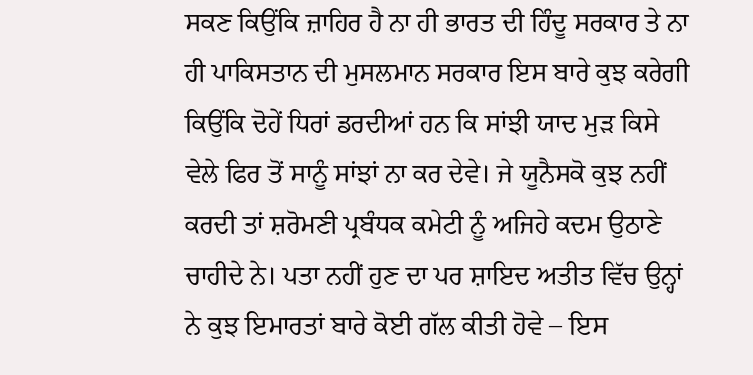ਸਕਣ ਕਿਉਂਕਿ ਜ਼ਾਹਿਰ ਹੈ ਨਾ ਹੀ ਭਾਰਤ ਦੀ ਹਿੰਦੂ ਸਰਕਾਰ ਤੇ ਨਾ ਹੀ ਪਾਕਿਸਤਾਨ ਦੀ ਮੁਸਲਮਾਨ ਸਰਕਾਰ ਇਸ ਬਾਰੇ ਕੁਝ ਕਰੇਗੀ ਕਿਉਂਕਿ ਦੋਹੇਂ ਧਿਰਾਂ ਡਰਦੀਆਂ ਹਨ ਕਿ ਸਾਂਝੀ ਯਾਦ ਮੁੜ ਕਿਸੇ ਵੇਲੇ ਫਿਰ ਤੋਂ ਸਾਨੂੰ ਸਾਂਝਾਂ ਨਾ ਕਰ ਦੇਵੇ। ਜੇ ਯੂਨੈਸਕੋ ਕੁਝ ਨਹੀਂ ਕਰਦੀ ਤਾਂ ਸ਼ਰੋਮਣੀ ਪ੍ਰਬੰਧਕ ਕਮੇਟੀ ਨੂੰ ਅਜਿਹੇ ਕਦਮ ਉਠਾਣੇ ਚਾਹੀਦੇ ਨੇ। ਪਤਾ ਨਹੀਂ ਹੁਣ ਦਾ ਪਰ ਸ਼ਾਇਦ ਅਤੀਤ ਵਿੱਚ ਉਨ੍ਹਾਂ ਨੇ ਕੁਝ ਇਮਾਰਤਾਂ ਬਾਰੇ ਕੋਈ ਗੱਲ ਕੀਤੀ ਹੋਵੇ – ਇਸ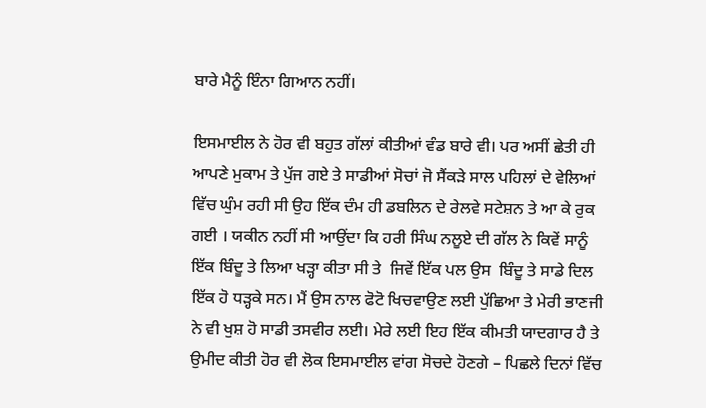ਬਾਰੇ ਮੈਨੂੰ ਇੰਨਾ ਗਿਆਨ ਨਹੀਂ।

ਇਸਮਾਈਲ ਨੇ ਹੋਰ ਵੀ ਬਹੁਤ ਗੱਲਾਂ ਕੀਤੀਆਂ ਵੰਡ ਬਾਰੇ ਵੀ। ਪਰ ਅਸੀਂ ਛੇਤੀ ਹੀ ਆਪਣੇ ਮੁਕਾਮ ਤੇ ਪੁੱਜ ਗਏ ਤੇ ਸਾਡੀਆਂ ਸੋਚਾਂ ਜੋ ਸੈਂਕੜੇ ਸਾਲ ਪਹਿਲਾਂ ਦੇ ਵੇਲਿਆਂ ਵਿੱਚ ਘੁੰਮ ਰਹੀ ਸੀ ਉਹ ਇੱਕ ਦੰਮ ਹੀ ਡਬਲਿਨ ਦੇ ਰੇਲਵੇ ਸਟੇਸ਼ਨ ਤੇ ਆ ਕੇ ਰੁਕ ਗਈ । ਯਕੀਨ ਨਹੀਂ ਸੀ ਆਉਂਦਾ ਕਿ ਹਰੀ ਸਿੰਘ ਨਲੂਏ ਦੀ ਗੱਲ ਨੇ ਕਿਵੇਂ ਸਾਨੂੰ ਇੱਕ ਬਿੰਦੂ ਤੇ ਲਿਆ ਖੜ੍ਹਾ ਕੀਤਾ ਸੀ ਤੇ  ਜਿਵੇਂ ਇੱਕ ਪਲ ਉਸ  ਬਿੰਦੂ ਤੇ ਸਾਡੇ ਦਿਲ ਇੱਕ ਹੋ ਧੜ੍ਹਕੇ ਸਨ। ਮੈਂ ਉਸ ਨਾਲ ਫੋਟੋ ਖਿਚਵਾਉਣ ਲਈ ਪੁੱਛਿਆ ਤੇ ਮੇਰੀ ਭਾਣਜੀ ਨੇ ਵੀ ਖੁਸ਼ ਹੋ ਸਾਡੀ ਤਸਵੀਰ ਲਈ। ਮੇਰੇ ਲਈ ਇਹ ਇੱਕ ਕੀਮਤੀ ਯਾਦਗਾਰ ਹੈ ਤੇ ਉਮੀਦ ਕੀਤੀ ਹੋਰ ਵੀ ਲੋਕ ਇਸਮਾਈਲ ਵਾਂਗ ਸੋਚਦੇ ਹੋਣਗੇ – ਪਿਛਲੇ ਦਿਨਾਂ ਵਿੱਚ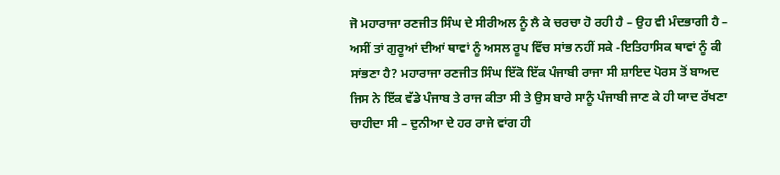ਜੋ ਮਹਾਰਾਜਾ ਰਣਜੀਤ ਸਿੰਘ ਦੇ ਸੀਰੀਅਲ ਨੂੰ ਲੈ ਕੇ ਚਰਚਾ ਹੋ ਰਹੀ ਹੈ – ਉਹ ਵੀ ਮੰਦਭਾਗੀ ਹੈ – ਅਸੀਂ ਤਾਂ ਗੁਰੂਆਂ ਦੀਆਂ ਥਾਵਾਂ ਨੂੰ ਅਸਲ ਰੂਪ ਵਿੱਚ ਸਾਂਭ ਨਹੀਂ ਸਕੇ -ਇਤਿਹਾਸਿਕ ਥਾਵਾਂ ਨੂੰ ਕੀ ਸਾਂਭਣਾ ਹੈ? ਮਹਾਰਾਜਾ ਰਣਜੀਤ ਸਿੰਘ ਇੱਕੋ ਇੱਕ ਪੰਜਾਬੀ ਰਾਜਾ ਸੀ ਸ਼ਾਇਦ ਪੋਰਸ ਤੋਂ ਬਾਅਦ ਜਿਸ ਨੇ ਇੱਕ ਵੱਡੇ ਪੰਜਾਬ ਤੇ ਰਾਜ ਕੀਤਾ ਸੀ ਤੇ ਉਸ ਬਾਰੇ ਸਾਨੂੰ ਪੰਜਾਬੀ ਜਾਣ ਕੇ ਹੀ ਯਾਦ ਰੱਖਣਾ ਚਾਹੀਦਾ ਸੀ – ਦੁਨੀਆ ਦੇ ਹਰ ਰਾਜੇ ਵਾਂਗ ਹੀ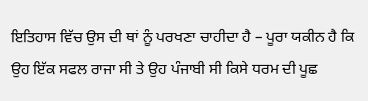ਇਤਿਹਾਸ ਵਿੱਚ ਉਸ ਦੀ ਥਾਂ ਨੂੰ ਪਰਖਣਾ ਚਾਹੀਦਾ ਹੈ – ਪੂਰਾ ਯਕੀਨ ਹੈ ਕਿ ਉਹ ਇੱਕ ਸਫਲ ਰਾਜਾ ਸੀ ਤੇ ਉਹ ਪੰਜਾਬੀ ਸੀ ਕਿਸੇ ਧਰਮ ਦੀ ਪੂਛ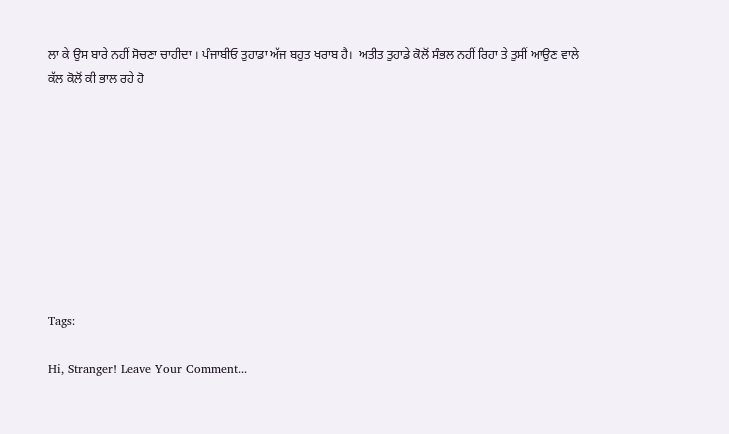ਲਾ ਕੇ ਉਸ ਬਾਰੇ ਨਹੀਂ ਸੋਚਣਾ ਚਾਹੀਦਾ । ਪੰਜਾਬੀਓ ਤੁਹਾਡਾ ਅੱਜ ਬਹੁਤ ਖਰਾਬ ਹੈ।  ਅਤੀਤ ਤੁਹਾਡੇ ਕੋਲੋਂ ਸੰਭਲ ਨਹੀਂ ਰਿਹਾ ਤੇ ਤੁਸੀਂ ਆਉਣ ਵਾਲੇ ਕੱਲ ਕੋਲੋਂ ਕੀ ਭਾਲ ਰਹੇ ਹੋ









Tags:

Hi, Stranger! Leave Your Comment...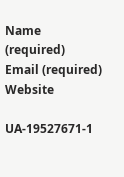Name (required)
Email (required)
Website

UA-19527671-1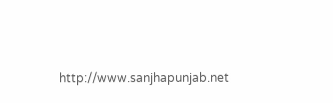http://www.sanjhapunjab.net